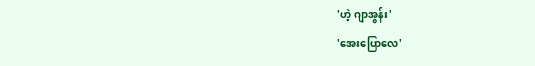'ဟဲ့ ဂျာအွန်း'
'အေးပြောလေ'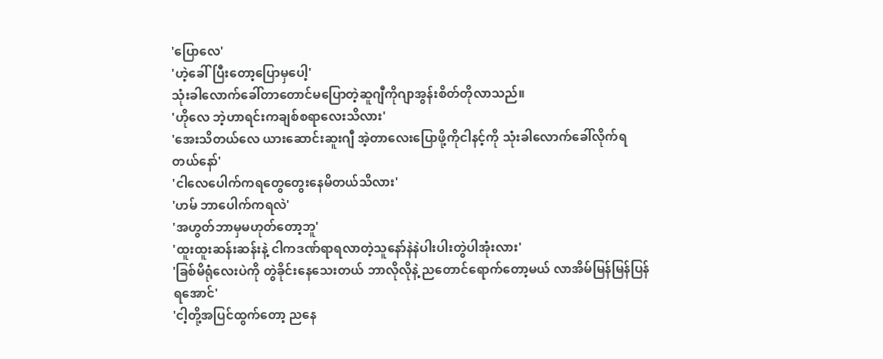'ပြောလေ'
'ဟဲ့ခေါ်ပြီးတော့ပြောမှပေါ့'
သုံးခါလောက်ခေါ်တာတောင်မပြောတဲ့ဆူဂျီကိုဂျာအွန်းစိတ်တိုလာသည်။
'ဟိုလေ ဘဲ့ဟာရင်းကချစ်စရာလေးသိလား'
'အေးသိတယ်လေ ယားဆောင်းဆူးဂျီ အဲ့တာလေးပြောဖို့ကိုငါနင့်ကို သုံးခါလောက်ခေါ်လိုက်ရတယ်နော်'
'ငါလေပေါက်ကရတွေတွေးနေမိတယ်သိလား'
'ဟမ် ဘာပေါက်ကရလဲ'
'အဟွတ်ဘာမှမဟုတ်တော့ဘူ'
'ထူးထူးဆန်းဆန်းနဲ့ ငါကဒဏ်ရာရလာတဲ့သူနော်နဲနဲပါးပါးတွဲပါအုံးလား'
'ခြစ်မိရုံလေးပဲကို တွဲခိုင်းနေသေးတယ် ဘာလိုလိုနဲ့ ညတောင်ရောက်တော့မယ် လာအိမ်မြန်မြန်ပြန်ရအောင်'
'ငါ့တို့အပြင်ထွက်တော့ ညနေ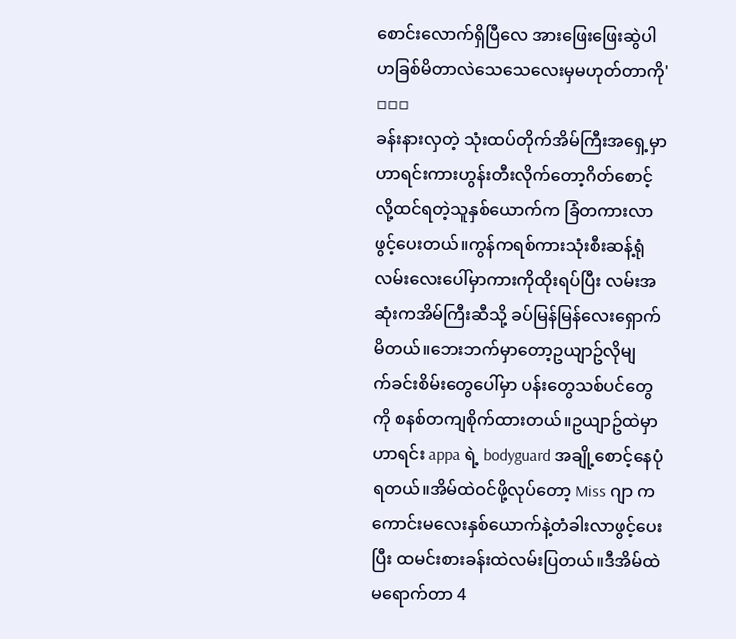စောင်းလောက်ရှိပြီလေ အားဖြေးဖြေးဆွဲပါဟခြစ်မိတာလဲသေသေလေးမှမဟုတ်တာကို'
▫▫▫
ခန်းနားလှတဲ့ သုံးထပ်တိုက်အိမ်ကြီးအရှေ့မှာ ဟာရင်းကားဟွန်းတီးလိုက်တော့ဂိတ်စောင့်လို့ထင်ရတဲ့သူနှစ်ယောက်က ခြံတကားလာဖွင့်ပေးတယ်။ကွန်ကရစ်ကားသုံးစီးဆန့်ရုံလမ်းလေးပေါ်မှာကားကိုထိုးရပ်ပြီး လမ်းအဆုံးကအိမ်ကြီးဆီသို့ ခပ်မြန်မြန်လေးရှောက်မိတယ်။ဘေးဘက်မှာတော့ဥယျာဥ်လိုမျ
က်ခင်းစိမ်းတွေပေါ်မှာ ပန်းတွေသစ်ပင်တွေကို စနစ်တကျစိုက်ထားတယ်။ဥယျာဥ်ထဲမှာဟာရင်း appa ရဲ့ bodyguard အချို့စောင့်နေပုံရတယ်။အိမ်ထဲဝင်ဖို့လုပ်တော့ Miss ဂျာ က ကောင်းမလေးနှစ်ယောက်နဲ့တံခါးလာဖွင့်ပေးပြီး ထမင်းစားခန်းထဲလမ်းပြတယ်။ဒီအိမ်ထဲမရောက်တာ 4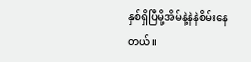နှစ်ရှိပြီမို့အိမ်နဲ့နဲနဲစိမ်းနေတယ်။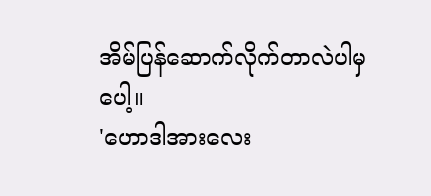အိမ်ပြန်ဆောက်လိုက်တာလဲပါမှပေါ့။
'ဟောဒါအားလေး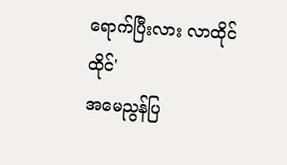ရောက်ပြီးလား လာထိုင်ထိုင်'
အမေညွန်ပြ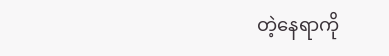တဲ့နေရာကို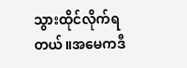သွားထိုင်လိုက်ရတယ်။အမေကဒီ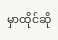မှာထိုင်ဆို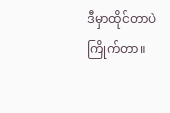ဒီမှာထိုင်တာပဲကြိုက်တာ။